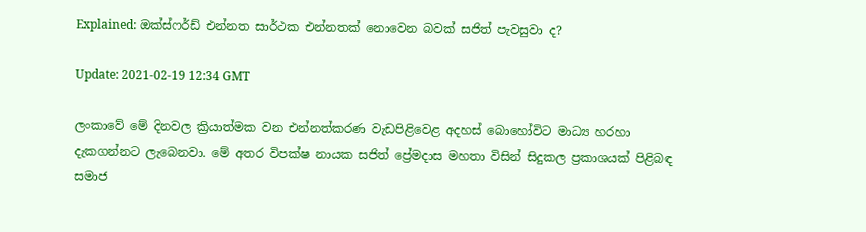Explained: ඔක්ස්ෆර්ඩ් එන්නත සාර්ථක එන්නතක් නොවෙන බවක් සජිත් පැවසුවා ද?

Update: 2021-02-19 12:34 GMT

ලංකාවේ මේ දිනවල ක්‍රියාත්මක වන එන්නත්කරණ වැඩපිළිවෙළ අදහස් බොහෝවිට මාධ්‍ය හරහා දැකගන්නට ලැබෙනවා. මේ අතර විපක්ෂ නායක සජිත් ප්‍රේමදාස මහතා විසින් සිදුකල ප්‍රකාශයක් පිළිබඳ සමාජ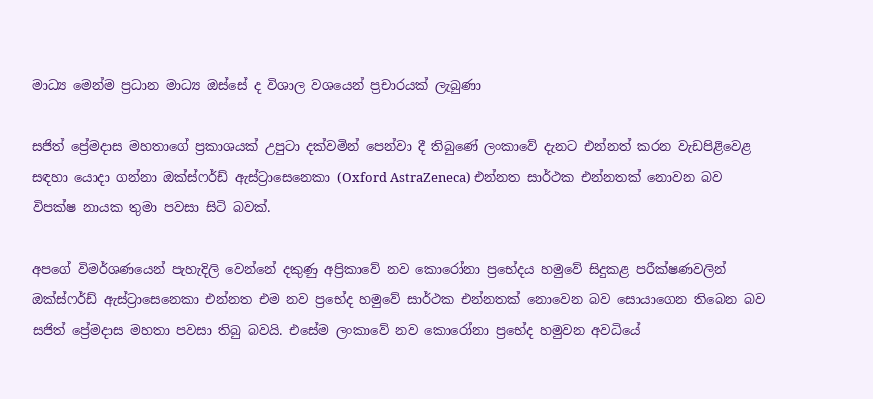මාධ්‍ය මෙන්ම ප්‍රධාන මාධ්‍ය ඔස්සේ ද විශාල වශයෙන් ප්‍රචාරයක් ලැබුණා

සජිත් ප්‍රේමදාස මහතාගේ ප්‍රකාශයක් උපුටා දක්වමින් පෙන්වා දී තිබුණේ ලංකාවේ දැනට එන්නත් කරන වැඩපිළිවෙළ සඳහා යොදා ගන්නා ඔක්ස්ෆර්ඩ් ඇස්ට්‍රාසෙනෙකා (Oxford AstraZeneca) එන්නත සාර්ථක එන්නතක් නොවන බව විපක්ෂ නායක තුමා පවසා සිටි බවක්.

අපගේ විමර්ශණයෙන් පැහැදිලි වෙන්නේ දකුණු අප්‍රිකාවේ නව කොරෝනා ප්‍රභේදය හමුවේ සිදුකළ පරීක්ෂණවලින් ඔක්ස්ෆර්ඩ් ඇස්ට්‍රාසෙනෙකා එන්නත එම නව ප්‍රභේද හමුවේ සාර්ථක එන්නතක් නොවෙන බව සොයාගෙන තිබෙන බව සජිත් ප්‍රේමදාස මහතා පවසා තිබු බවයි. එසේම ලංකාවේ නව කොරෝනා ප්‍රභේද හමුවන අවධියේ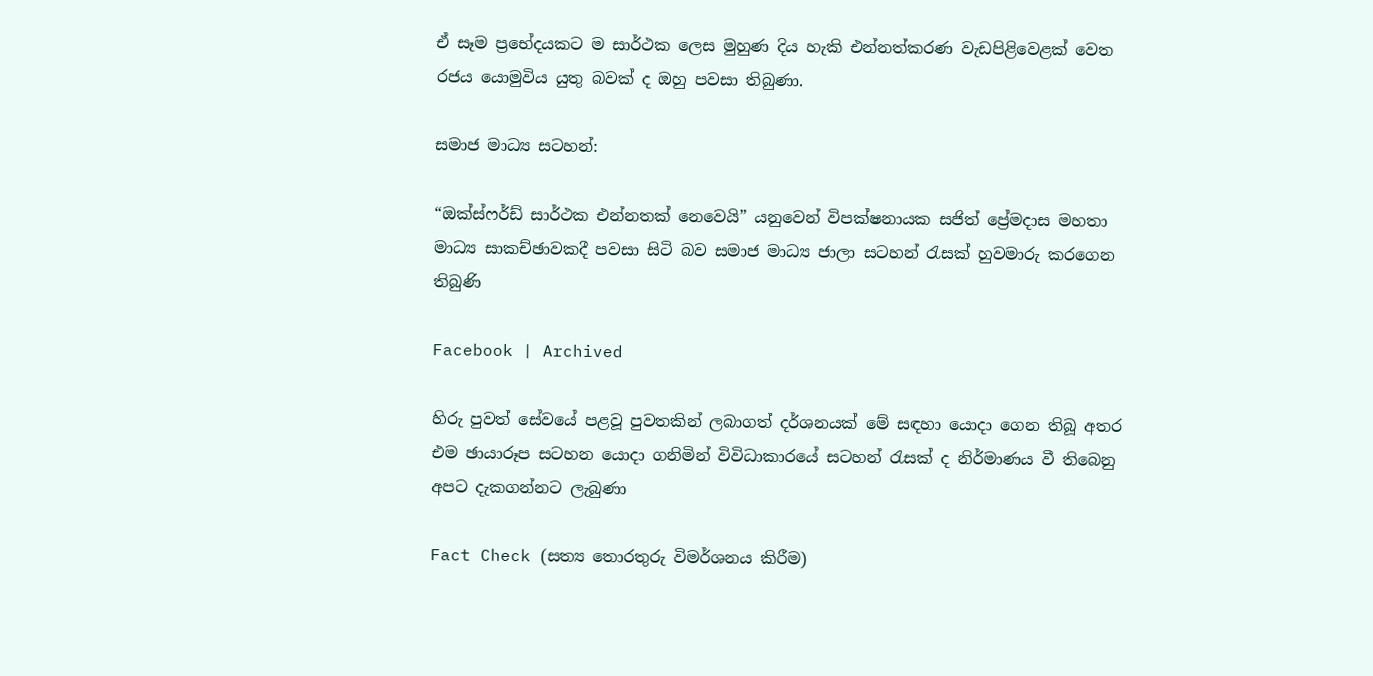ඒ සෑම ප්‍රභේදයකට ම සාර්ථක ලෙස මුහුණ දිය හැකි එන්නත්කරණ වැඩපිළිවෙළක් වෙත රජය යොමුවිය යුතු බවක් ද ඔහු පවසා තිබුණා.

සමාජ මාධ්‍ය සටහන්:

“ඔක්ස්ෆර්ඩ් සාර්ථක එන්නතක් නෙවෙයි” යනුවෙන් විපක්ෂනායක සජිත් ප්‍රේමදාස මහතා මාධ්‍ය සාකච්ඡාවකදී පවසා සිටි බව සමාජ මාධ්‍ය ජාලා සටහන් රැසක් හුවමාරු කරගෙන තිබුණි

Facebook | Archived

හිරු පුවත් සේවයේ පළවූ පුවතකින් ලබාගත් දර්ශනයක් මේ සඳහා යොදා ගෙන තිබූ අතර එම ඡායාරූප සටහන යොදා ගනිමින් විවිධාකාරයේ සටහන් රැසක් ද නිර්මාණය වී තිබෙනු අපට දැකගන්නට ලැබුණා

Fact Check (සත්‍ය තොරතුරු විමර්ශනය කිරීම)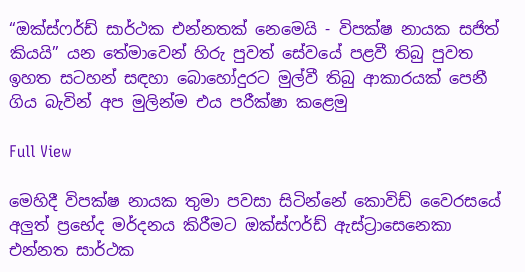“ඔක්ස්ෆර්ඩ් සාර්ථක එන්නතක් නෙමෙයි - විපක්ෂ නායක සජිත් කියයි” යන තේමාවෙන් හිරු පුවත් සේවයේ පළවී තිබු පුවත ඉහත සටහන් සඳහා බොහෝදුරට මුල්වී තිබු ආකාරයක් පෙනී ගිය බැවින් අප මුලින්ම එය පරීක්ෂා කළෙමු

Full View

මෙහිදී විපක්ෂ නායක තුමා පවසා සිටින්නේ කොවිඩ් වෛරසයේ අලුත් ප්‍රභේද මර්දනය කිරීමට ඔක්ස්ෆර්ඩ් ඇස්ට්‍රාසෙනෙකා එන්නත සාර්ථක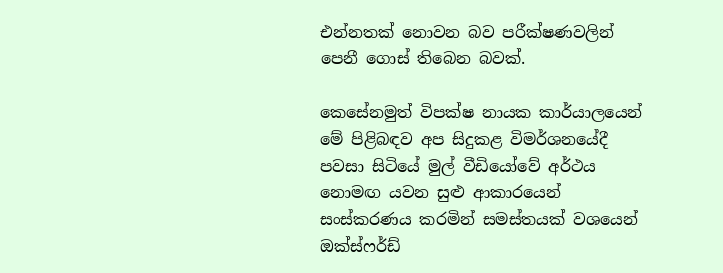එන්නතක් නොවන බව පරීක්ෂණවලින් පෙනී ගොස් තිබෙන බවක්.

කෙසේනමුත් විපක්ෂ නායක කාර්යාලයෙන් මේ පිළිබඳව අප සිදුකළ විමර්ශනයේදී පවසා සිටියේ මුල් වීඩියෝවේ අර්ථය නොමඟ යවන සුළු ආකාරයෙන් සංස්කරණය කරමින් සමස්තයක් වශයෙන් ඔක්ස්ෆර්ඩ්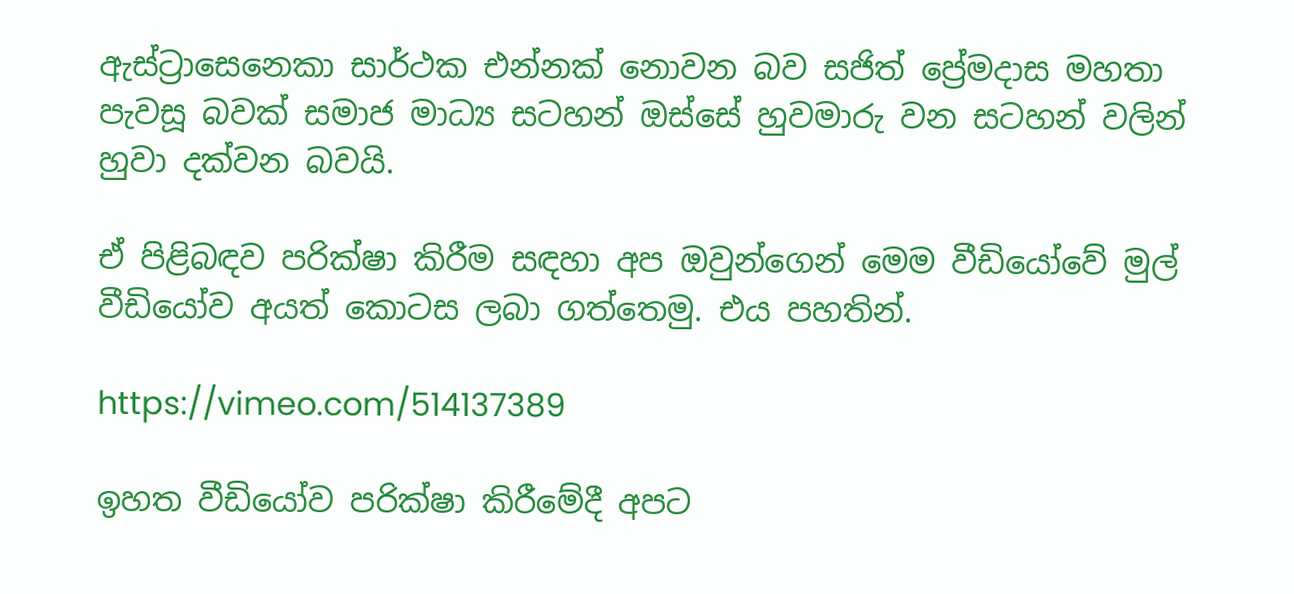ඇස්ට්‍රාසෙනෙකා සාර්ථක එන්නක් නොවන බව සජිත් ප්‍රේමදාස මහතා පැවසූ බවක් සමාජ මාධ්‍ය සටහන් ඔස්සේ හුවමාරු වන සටහන් වලින් හුවා දක්වන බවයි.

ඒ පිළිබඳව පරික්ෂා කිරීම සඳහා අප ඔවුන්ගෙන් මෙම වීඩියෝවේ මුල් වීඩියෝව අයත් කොටස ලබා ගත්තෙමු. එය පහතින්.

https://vimeo.com/514137389

ඉහත වීඩියෝව පරික්ෂා කිරීමේදී අපට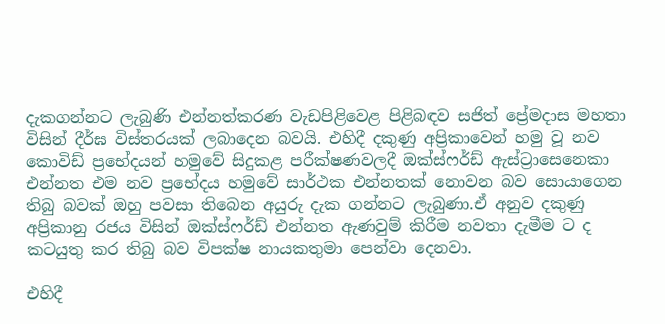දැකගන්නට ලැබුණි එන්නත්කරණ වැඩපිළිවෙළ පිළිබඳව සජිත් ප්‍රේමදාස මහතා විසින් දීර්ඝ විස්තරයක් ලබාදෙන බවයි. එහිදී දකුණු අප්‍රිකාවෙන් හමු වූ නව කොවිඩ් ප්‍රභේදයන් හමුවේ සිදුකළ පරීක්ෂණවලදී ඔක්ස්ෆර්ඩ් ඇස්ට්‍රාසෙනෙකා එන්නත එම නව ප්‍රභේදය හමුවේ සාර්ථක එන්නතක් නොවන බව සොයාගෙන තිබු බවක් ඔහු පවසා තිබෙන අයුරු දැක ගන්නට ලැබුණා.ඒ අනුව දකුණු අප්‍රිකානු රජය විසින් ඔක්ස්ෆර්ඩ් එන්නත ඇණවුම් කිරීම නවතා දැමීම ට ද කටයුතු කර තිබු බව විපක්ෂ නායකතුමා පෙන්වා දෙනවා.

එහිදී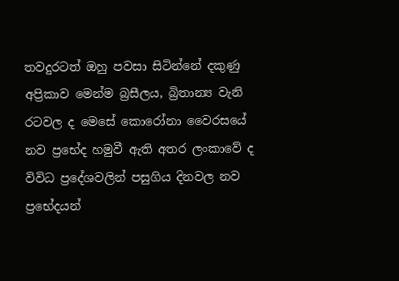තවදුරටත් ඔහු පවසා සිටින්නේ දකුණු අප්‍රිකාව මෙන්ම බ්‍රසීලය, බ්‍රිතාන්‍ය වැනි රටවල ද මෙසේ කොරෝනා වෛරසයේ නව ප්‍රභේද හමුවී ඇති අතර ලංකාවේ ද විවිධ ප්‍රදේශවලින් පසුගිය දිනවල නව ප්‍රභේදයන්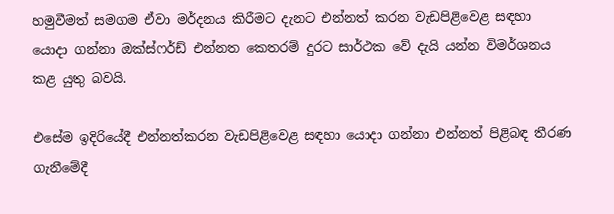හමුවීමත් සමගම ඒවා මර්දනය කිරීමට දැනට එන්නත් කරන වැඩපිළිවෙළ සඳහා යොදා ගන්නා ඔක්ස්ෆර්ඩ් එන්නත කෙතරම් දුරට සාර්ථක වේ දැයි යන්න විමර්ශනය කළ යුතු බවයි.

එසේම ඉදිරියේදී එන්නත්කරන වැඩපිළිවෙළ සඳහා යොදා ගන්නා එන්නත් පිළිබඳ තීරණ ගැනීමේදී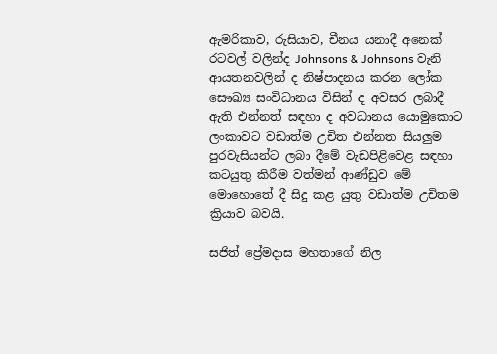ඇමරිකාව, රුසියාව, චීනය යනාදී අනෙක් රටවල් වලින්ද Johnsons & Johnsons වැනි ආයතනවලින් ද නිෂ්පාදනය කරන ලෝක සෞඛ්‍ය සංවිධානය විසින් ද අවසර ලබාදී ඇති එන්නත් සඳහා ද අවධානය යොමුකොට ලංකාවට වඩාත්ම උචිත එන්නත සියලුම පුරවැසියන්ට ලබා දීමේ වැඩපිළිවෙළ සඳහා කටයුතු කිරීම වත්මන් ආණ්ඩුව මේ මොහොතේ දී සිදු කළ යුතු වඩාත්ම උචිතම ක්‍රියාව බවයි.

සජිත් ප්‍රේමදාස මහතාගේ නිල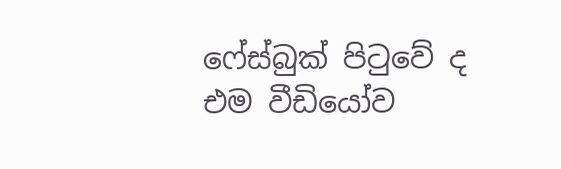ෆේස්බුක් පිටුවේ ද එම වීඩියෝව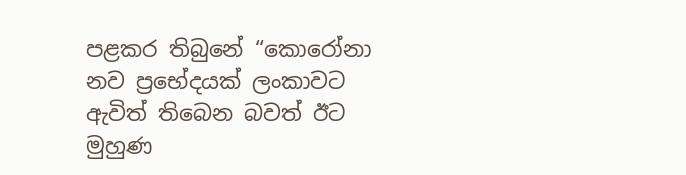පළකර තිබුනේ “කොරෝනා නව ප්‍රභේදයක් ලංකාවට ඇවිත් තිබෙන බවත් ඊට මුහුණ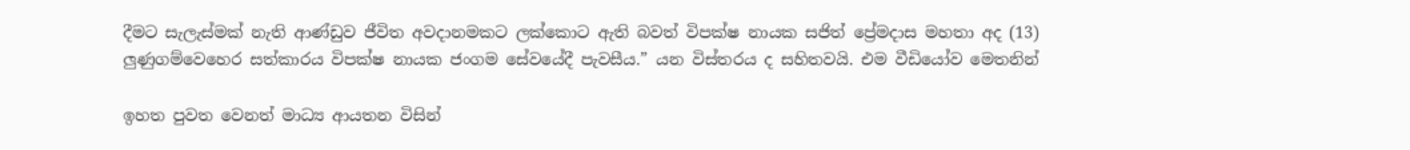දීමට සැලැස්මක් නැති ආණ්ඩුව ජීවිත අවදානමකට ලක්කොට ඇති බවත් විපක්ෂ නායක සජිත් ප්‍රේමදාස මහතා අද (13) ලුණුගම්වෙහෙර සත්කාරය විපක්ෂ නායක ජංගම සේවයේදී පැවසීය.” යන විස්තරය ද සහිතවයි. එම වීඩියෝව මෙතනින්

ඉහත පුවත වෙනත් මාධ්‍ය ආයතන විසින්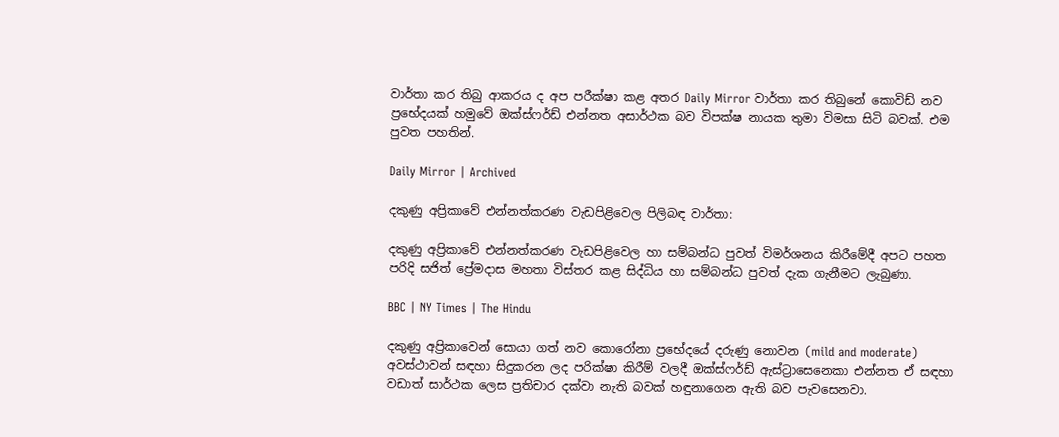වාර්තා කර තිබු ආකරය ද අප පරීක්ෂා කළ අතර Daily Mirror වාර්තා කර තිබුනේ කොවිඩ් නව ප්‍රභේදයක් හමුවේ ඔක්ස්ෆර්ඩ් එන්නත අසාර්ථක බව විපක්ෂ නායක තුමා විමසා සිටි බවක්. එම පුවත පහතින්.

Daily Mirror | Archived

දකුණු අප්‍රිකාවේ එන්නත්කරණ වැඩපිළිවෙල පිලිබඳ වාර්තා:

දකුණු අප්‍රිකාවේ එන්නත්කරණ වැඩපිළිවෙල හා සම්බන්ධ පුවත් විමර්ශනය කිරීමේදී අපට පහත පරිදි සජිත් ප්‍රේමදාස මහතා විස්තර කළ සිද්ධිය හා සම්බන්ධ පුවත් දැක ගැනීමට ලැබුණා.

BBC | NY Times | The Hindu

දකුණු අප්‍රිකාවෙන් සොයා ගත් නව කොරෝනා ප්‍රභේදයේ දරුණු නොවන (mild and moderate) අවස්ථාවන් සඳහා සිදුකරන ලද පරික්ෂා කිරීම් වලදී ඔක්ස්ෆර්ඩ් ඇස්ට්‍රාසෙනෙකා එන්නත ඒ සඳහා වඩාත් සාර්ථක ලෙස ප්‍රතිචාර දක්වා නැති බවක් හඳුනාගෙන ඇති බව පැවසෙනවා.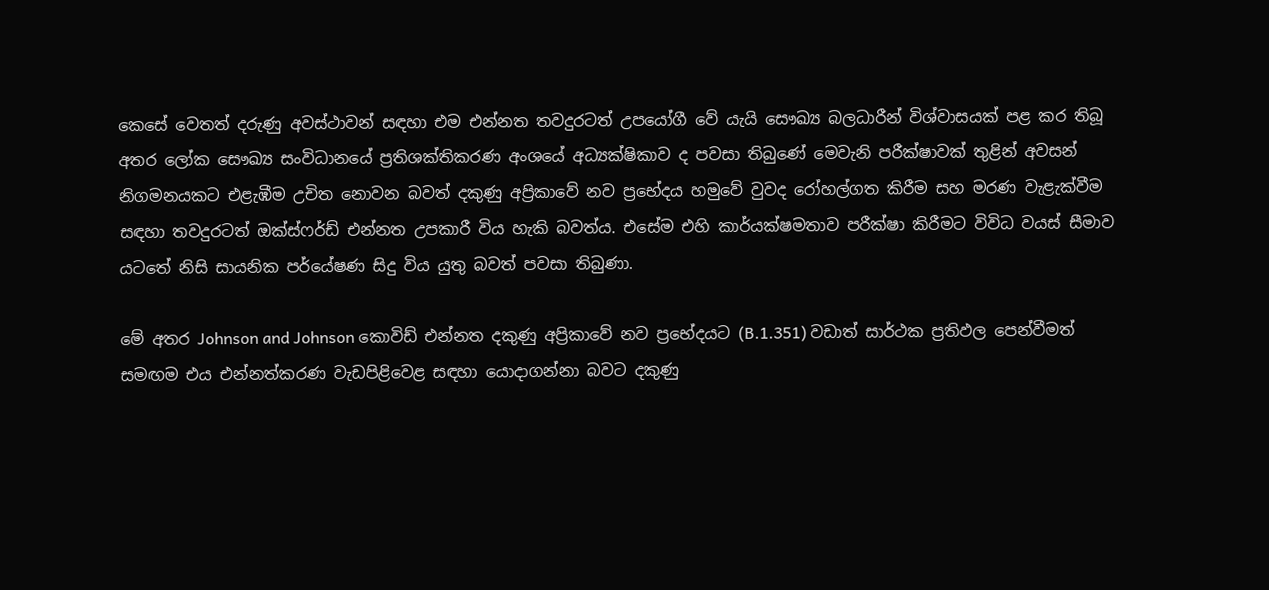කෙසේ වෙතත් දරුණු අවස්ථාවන් සඳහා එම එන්නත තවදුරටත් උපයෝගී වේ යැයි සෞඛ්‍ය බලධාරීන් විශ්වාසයක් පළ කර තිබූ අතර ලෝක සෞඛ්‍ය සංවිධානයේ ප්‍රතිශක්තිකරණ අංශයේ අධ්‍යක්ෂිකාව ද පවසා තිබුණේ මෙවැනි පරීක්ෂාවක් තුළින් අවසන් නිගමනයකට එළැඹීම උචිත නොවන බවත් දකුණු අප්‍රිකාවේ නව ප්‍රභේදය හමුවේ වුවද රෝහල්ගත කිරීම සහ මරණ වැළැක්වීම සඳහා තවදුරටත් ඔක්ස්ෆර්ඩ් එන්නත උපකාරී විය හැකි බවත්ය. එසේම එහි කාර්යක්ෂමතාව පරීක්ෂා කිරීමට විවිධ වයස් සීමාව යටතේ නිසි සායනික පර්යේෂණ සිදු විය යුතු බවත් පවසා තිබුණා.

මේ අතර Johnson and Johnson කොවිඩ් එන්නත දකුණු අප්‍රිකාවේ නව ප්‍රභේදයට (B.1.351) වඩාත් සාර්ථක ප්‍රතිඵල පෙන්වීමත් සමඟම එය එන්නත්කරණ වැඩපිළිවෙළ සඳහා යොදාගන්නා බවට දකුණු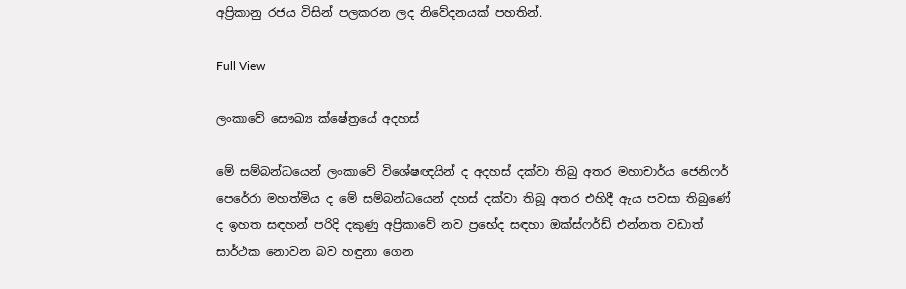අප්‍රිකානු රජය විසින් පලකරන ලද නිවේදනයක් පහතින්.

Full View

ලංකාවේ සෞඛ්‍ය ක්ෂේත්‍රයේ අදහස්

මේ සම්බන්ධයෙන් ලංකාවේ විශේෂඥයින් ද අදහස් දක්වා තිබු අතර මහාචාර්ය ජෙනිෆර් පෙරේරා මහත්මිය ද මේ සම්බන්ධයෙන් දහස් දක්වා තිබූ අතර එහිදී ඇය පවසා තිබුණේ ද ඉහත සඳහන් පරිදි දකුණු අප්‍රිකාවේ නව ප්‍රභේද සඳහා ඔක්ස්ෆර්ඩ් එන්නත වඩාත් සාර්ථක නොවන බව හඳුනා ගෙන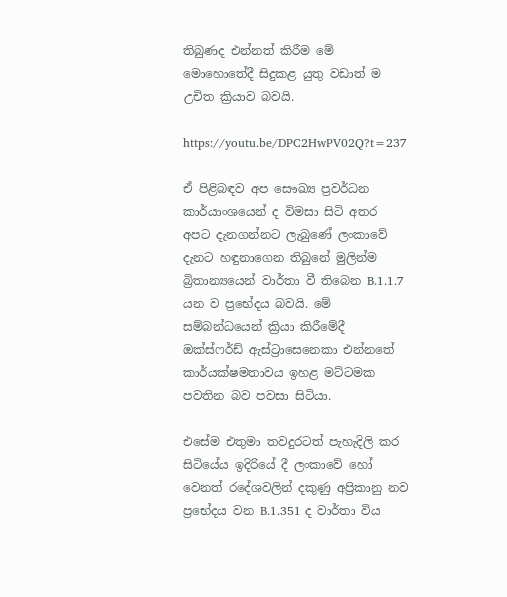තිබුණද එන්නත් කිරීම මේ මොහොතේදී සිදුකළ යුතු වඩාත් ම උචිත ක්‍රියාව බවයි.

https://youtu.be/DPC2HwPV02Q?t=237

ඒ පිළිබඳව අප සෞඛ්‍ය ප්‍රවර්ධන කාර්යාංශයෙන් ද විමසා සිටි අතර අපට දැනගන්නට ලැබුණේ ලංකාවේ දැනට හඳුනාගෙන තිබුනේ මුලින්ම බ්‍රිතාන්‍යයෙන් වාර්තා වී තිබෙන B.1.1.7 යන ව ප්‍රභේදය බවයි. මේ සම්බන්ධයෙන් ක්‍රියා කිරීමේදී ඔක්ස්ෆර්ඩ් ඇස්ට්‍රාසෙනෙකා එන්නතේ කාර්යක්ෂමතාවය ඉහළ මට්ටමක පවතින බව පවසා සිටියා.

එසේම එතුමා තවදුරටත් පැහැදිලි කර සිටියේය ඉදිරියේ දී ලංකාවේ හෝ වෙනත් රදේශවලින් දකුණු අප්‍රිකානු නව ප්‍රභේදය වන B.1.351 ද වාර්තා විය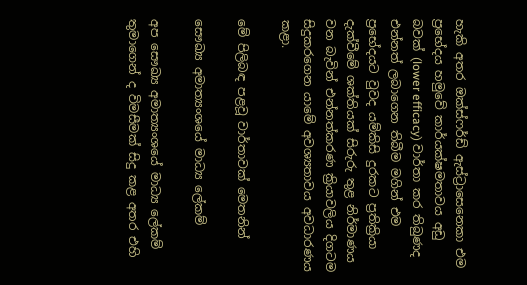හැකි අතර ඔක්ස්ෆර්ඩ් ඇස්ට්‍රාසෙනෙකා එම ප්‍රභේදය හමුවේ කාර්යක්ෂමතාවය අඩු බවක් (lower efficacy) වාර්තා කර තිබුණද එන්නත් ලබාගෙන තිබීම මගින් එම ප්‍රභේදයට වුවද යම්කිසි දුරකට ප්‍රතික්‍රියා දැක්වීමේ ශක්තියක් සිරුරු තුළ නිර්මාණය වන බැවින් එන්නත්කරණ ක්‍රියාවලිය දිගටම සිදුකරගෙන යාමේ අවශ්‍යතාවය අවධාරණය කළා.

මේ පිලිබඳ පළවූ වාර්තාවක් මෙතනින්

සෞඛ්‍ය අමාත්‍යංශයේ මාධ්‍ය ලේකම්

අප සෞඛ්‍ය අමාත්‍යංශයේ මාධ්‍ය ලේකම් තුමාගෙන් ද විමසීමක් සිදු කළ අතර එහි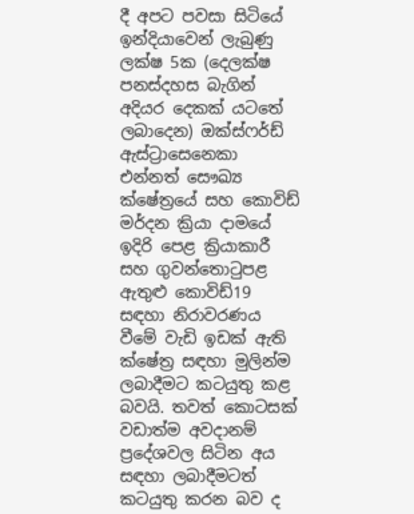දී අපට පවසා සිටියේ ඉන්දියාවෙන් ලැබුණු ලක්ෂ 5ක (දෙලක්ෂ පනස්දහස බැගින් අදියර දෙකක් යටතේ ලබාදෙන) ඔක්ස්ෆර්ඩ් ඇස්ට්‍රාසෙනෙකා එන්නත් සෞඛ්‍ය ක්ෂේත්‍රයේ සහ කොවිඩ් මර්දන ක්‍රියා දාමයේ ඉදිරි පෙළ ක්‍රියාකාරී සහ ගුවන්තොටුපළ ඇතුළු කොවිඩ්19 සඳහා නිරාවරණය වීමේ වැඩි ඉඩක් ඇති ක්ෂේත්‍ර සඳහා මුලින්ම ලබාදීමට කටයුතු කළ බවයි. තවත් කොටසක් වඩාත්ම අවදානම් ප්‍රදේශවල සිටින අය සඳහා ලබාදීමටත් කටයුතු කරන බව ද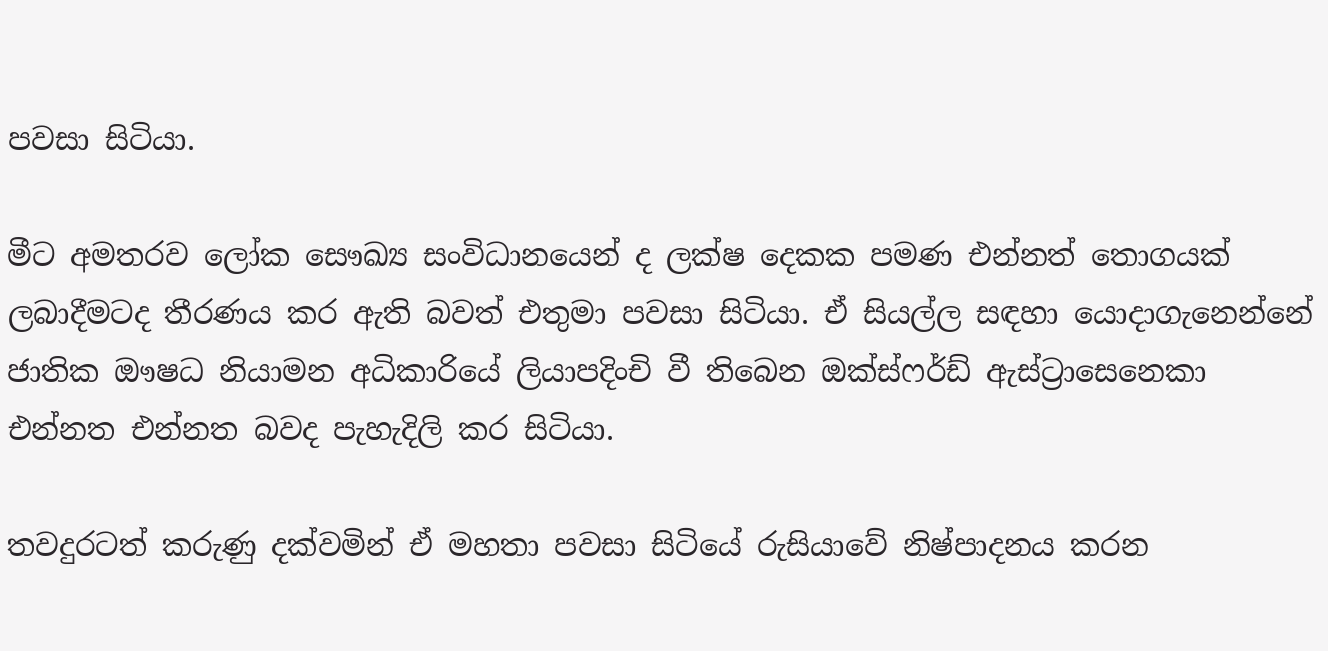පවසා සිටියා.

මීට අමතරව ලෝක සෞඛ්‍ය සංවිධානයෙන් ද ලක්ෂ දෙකක පමණ එන්නත් තොගයක් ලබාදීමටද තීරණය කර ඇති බවත් එතුමා පවසා සිටියා. ඒ සියල්ල සඳහා යොදාගැනෙන්නේ ජාතික ඖෂධ නියාමන අධිකාරියේ ලියාපදිංචි වී තිබෙන ඔක්ස්ෆර්ඩ් ඇස්ට්‍රාසෙනෙකා එන්නත එන්නත බවද පැහැදිලි කර සිටියා.

තවදුරටත් කරුණු දක්වමින් ඒ මහතා පවසා සිටියේ රුසියාවේ නිෂ්පාදනය කරන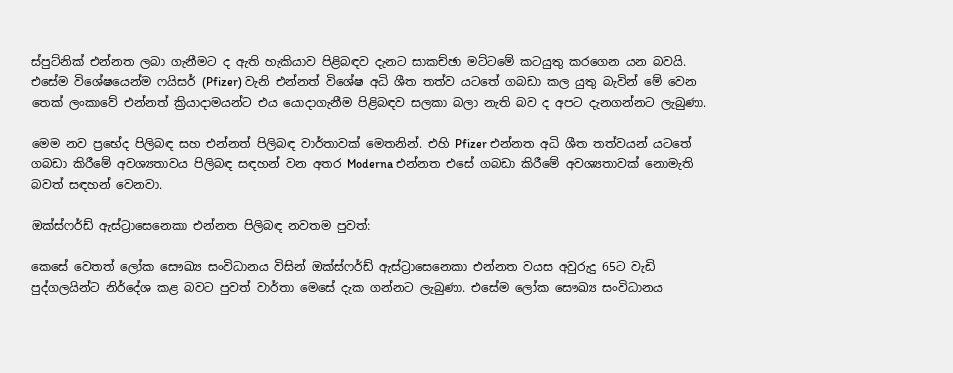ස්පුට්නික් එන්නත ලබා ගැනීමට ද ඇති හැකියාව පිළිබඳව දැනට සාකච්ඡා මට්ටමේ කටයුතු කරගෙන යන බවයි. එසේම විශේෂයෙන්ම ෆයිසර් (Pfizer) වැනි එන්නත් විශේෂ අධි ශීත තත්ව යටතේ ගබඩා කල යුතු බැවින් මේ වෙන තෙක් ලංකාවේ එන්නත් ක්‍රියාදාමයන්ට එය යොදාගැනීම පිළිබඳව සලකා බලා නැති බව ද අපට දැනගන්නට ලැබුණා.

මෙම නව ප්‍රභේද පිලිබඳ සහ එන්නත් පිලිබඳ වාර්තාවක් මෙතනින්. එහි Pfizer එන්නත අධි ශීත තත්වයන් යටතේ ගබඩා කිරීමේ අවශ්‍යතාවය පිලිබඳ සඳහන් වන අතර Moderna එන්නත එසේ ගබඩා කිරීමේ අවශ්‍යතාවක් නොමැති බවත් සඳහන් වෙනවා.

ඔක්ස්ෆර්ඩ් ඇස්ට්‍රාසෙනෙකා එන්නත පිලිබඳ නවතම පුවත්:

කෙසේ වෙතත් ලෝක සෞඛ්‍ය සංවිධානය විසින් ඔක්ස්ෆර්ඩ් ඇස්ට්‍රාසෙනෙකා එන්නත වයස අවුරුදු 65ට වැඩි පුද්ගලයින්ට නිර්දේශ කළ බවට පුවත් වාර්තා මෙසේ දැක ගන්නට ලැබුණා. එසේම ලෝක සෞඛ්‍ය සංවිධානය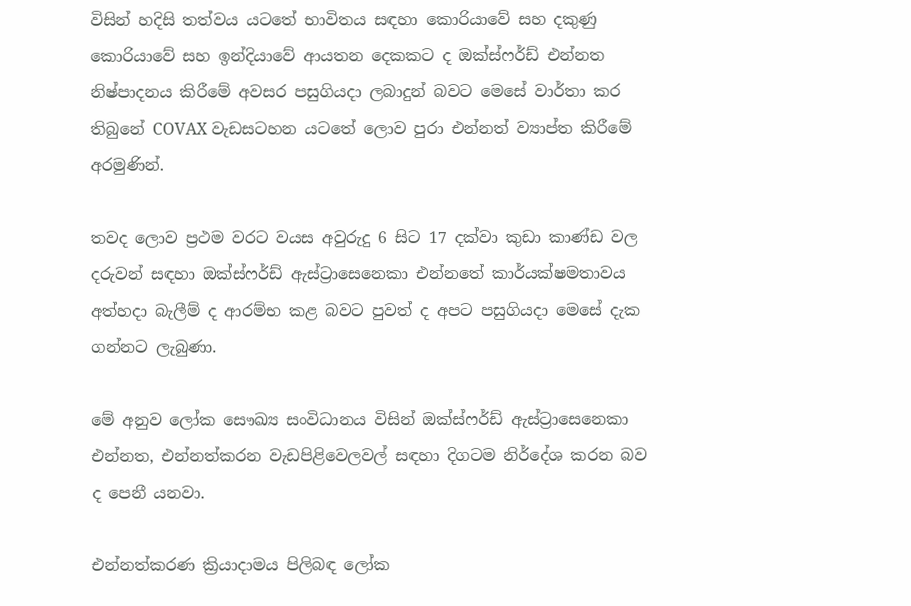විසින් හදිසි තත්වය යටතේ භාවිතය සඳහා කොරියාවේ සහ දකුණු කොරියාවේ සහ ඉන්දියාවේ ආයතන දෙකකට ද ඔක්ස්ෆර්ඩ් එන්නත නිෂ්පාදනය කිරීමේ අවසර පසුගියදා ලබාදුන් බවට මෙසේ වාර්තා කර තිබුනේ COVAX වැඩසටහන යටතේ ලොව පුරා එන්නත් ව්‍යාප්ත කිරීමේ අරමුණින්.

තවද ලොව ප්‍රථම වරට වයස අවුරුදු 6 සිට 17 දක්වා කුඩා කාණ්ඩ වල දරුවන් සඳහා ඔක්ස්ෆර්ඩ් ඇස්ට්‍රාසෙනෙකා එන්නතේ කාර්යක්ෂමතාවය අත්හදා බැලීම් ද ආරම්භ කළ බවට පුවත් ද අපට පසුගියදා මෙසේ දැක ගන්නට ලැබුණා.

මේ අනුව ලෝක සෞඛ්‍ය සංවිධානය විසින් ඔක්ස්ෆර්ඩ් ඇස්ට්‍රාසෙනෙකා එන්නත, එන්නත්කරන වැඩපිළිවෙලවල් සඳහා දිගටම නිර්දේශ කරන බව ද පෙනී යනවා.

එන්නත්කරණ ක්‍රියාදාමය පිලිබඳ ලෝක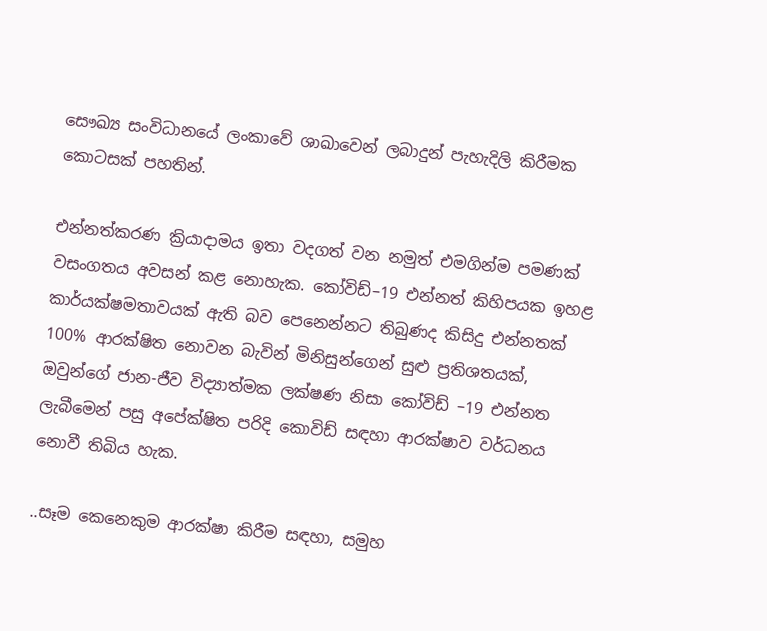සෞඛ්‍ය සංවිධානයේ ලංකාවේ ශාඛාවෙන් ලබාදුන් පැහැදිලි කිරීමක කොටසක් පහතින්.

එන්නත්කරණ ක්‍රියාදාමය ඉතා වදගත් වන නමුත් එමගින්ම පමණක් වසංගතය අවසන් කළ නොහැක. කෝවිඩ්–19 එන්නත් කිහිපයක ඉහළ කාර්යක්ෂමතාවයක් ඇති බව පෙනෙන්නට තිබුණද කිසිදු එන්නතක් 100% ආරක්ෂිත නොවන බැවින් මිනිසුන්ගෙන් සුළු ප්‍රතිශතයක්, ඔවුන්ගේ ජාන-ජීව විද්‍යාත්මක ලක්ෂණ නිසා කෝවිඩ් –19 එන්නත ලැබීමෙන් පසු අපේක්ෂිත පරිදි කොවිඩ් සඳහා ආරක්ෂාව වර්ධනය නොවී තිබිය හැක.

..සෑම කෙනෙකුම ආරක්ෂා කිරීම සඳහා, සමුහ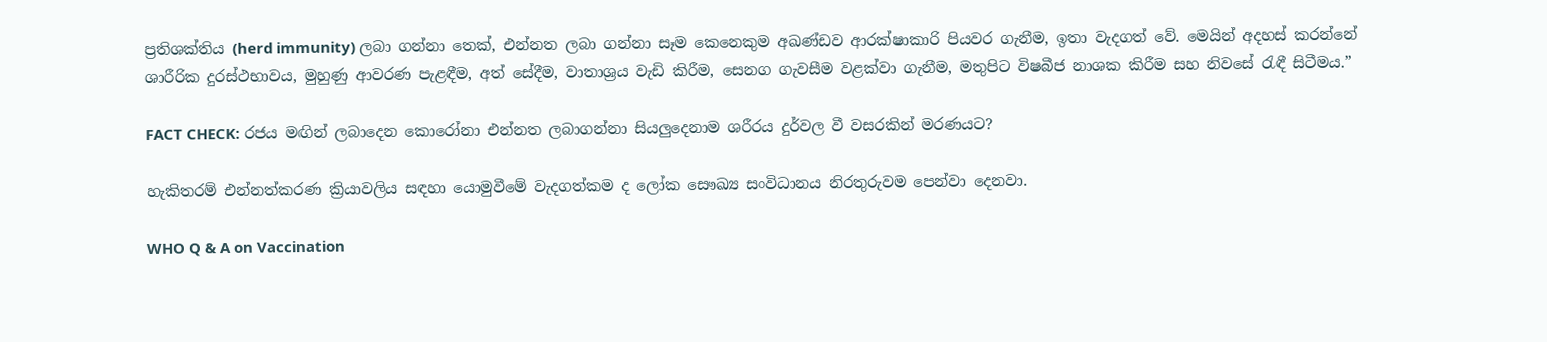ප්‍රතිශක්තිය (herd immunity) ලබා ගන්නා තෙක්, එන්නත ලබා ගන්නා සෑම කෙනෙකුම අඛණ්ඩව ආරක්ෂාකාරි පියවර ගැනීම, ඉතා වැදගත් වේ. මෙයින් අදහස් කරන්නේ ශාරීරික දුරස්ථභාවය, මුහුණු ආවරණ පැළඳීම, අත් සේදීම, වාතාශ්‍රය වැඩි කිරීම, සෙනග ගැවසීම වළක්වා ගැනීම, මතුපිට විෂබීජ නාශක කිරීම සහ නිවසේ රැඳී සිටීමය.”

FACT CHECK: රජය මඟින් ලබාදෙන කොරෝනා එන්නත ලබාගන්නා සියලුදෙනාම ශරීරය දුර්වල වී වසරකින් මරණයට?

හැකිතරම් එන්නත්කරණ ක්‍රියාවලිය සඳහා යොමුවීමේ වැදගත්කම ද ලෝක සෞඛ්‍ය සංවිධානය නිරතුරුවම පෙන්වා දෙනවා.

WHO Q & A on Vaccination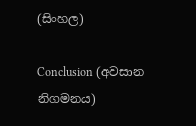(සිංහල)

Conclusion (අවසාන නිගමනය)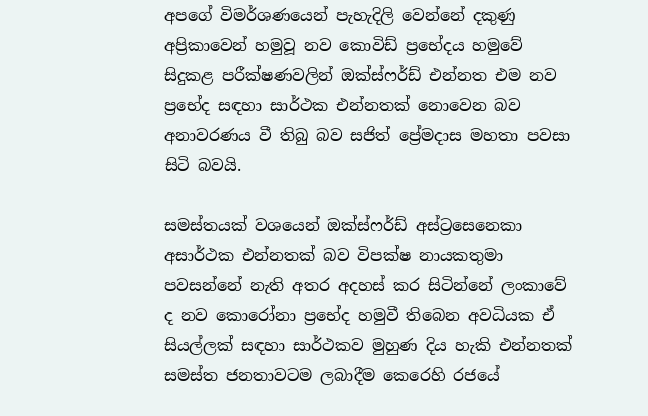අපගේ විමර්ශණයෙන් පැහැදිලි වෙන්නේ දකුණු අප්‍රිකාවෙන් හමුවූ නව කොවිඩ් ප්‍රභේදය හමුවේ සිදුකළ පරීක්ෂණවලින් ඔක්ස්ෆර්ඩ් එන්නත එම නව ප්‍රභේද සඳහා සාර්ථක එන්නතක් නොවෙන බව අනාවරණය වී තිබු බව සජිත් ප්‍රේමදාස මහතා පවසා සිටි බවයි.

සමස්තයක් වශයෙන් ඔක්ස්ෆර්ඩ් අස්ට්‍රසෙනෙකා අසාර්ථක එන්නතක් බව විපක්ෂ නායකතුමා පවසන්නේ නැති අතර අදහස් කර සිටින්නේ ලංකාවේ ද නව කොරෝනා ප්‍රභේද හමුවී තිබෙන අවධියක ඒ සියල්ලක් සඳහා සාර්ථකව මුහුණ දිය හැකි එන්නතක් සමස්ත ජනතාවටම ලබාදීම කෙරෙහි රජයේ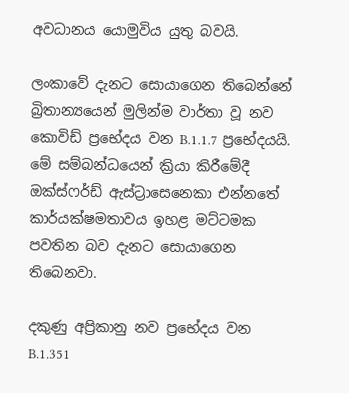අවධානය යොමුවිය යුතු බවයි.

ලංකාවේ දැනට සොයාගෙන තිබෙන්නේ බ්‍රිතාන්‍යයෙන් මුලින්ම වාර්තා වූ නව කොවිඩ් ප්‍රභේදය වන B.1.1.7 ප්‍රභේදයයි. මේ සම්බන්ධයෙන් ක්‍රියා කිරීමේදී ඔක්ස්ෆර්ඩ් ඇස්ට්‍රාසෙනෙකා එන්නතේ කාර්යක්ෂමතාවය ඉහළ මට්ටමක පවතින බව දැනට සොයාගෙන තිබෙනවා.

දකුණු අප්‍රිකානු නව ප්‍රභේදය වන B.1.351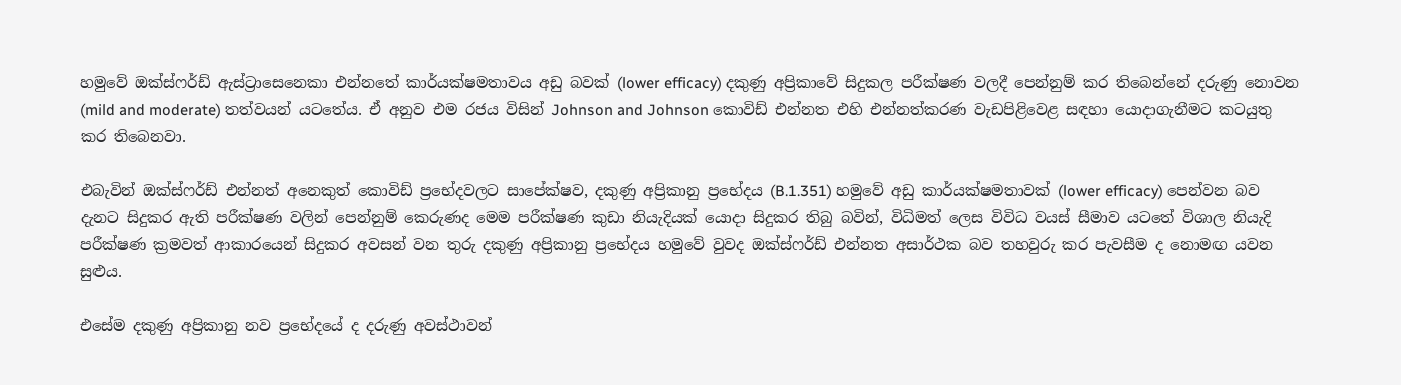හමුවේ ඔක්ස්ෆර්ඩ් ඇස්ට්‍රාසෙනෙකා එන්නතේ කාර්යක්ෂමතාවය අඩු බවක් (lower efficacy) දකුණු අප්‍රිකාවේ සිදුකල පරීක්ෂණ වලදී පෙන්නුම් කර තිබෙන්නේ දරුණු නොවන (mild and moderate) තත්වයන් යටතේය. ඒ අනුව එම රජය විසින් Johnson and Johnson කොවිඩ් එන්නත එහි එන්නත්කරණ වැඩපිළිවෙළ සඳහා යොදාගැනීමට කටයුතු කර තිබෙනවා.

එබැවින් ඔක්ස්ෆර්ඩ් එන්නත් අනෙකුත් කොවිඩ් ප්‍රභේදවලට සාපේක්ෂව, දකුණු අප්‍රිකානු ප්‍රභේදය (B.1.351) හමුවේ අඩු කාර්යක්ෂමතාවක් (lower efficacy) පෙන්වන බව දැනට සිදුකර ඇති පරීක්ෂණ වලින් පෙන්නුම් කෙරුණද මෙම පරීක්ෂණ කුඩා නියැදියක් යොදා සිදුකර තිබු බවින්, විධිමත් ලෙස විවිධ වයස් සීමාව යටතේ විශාල නියැදි පරීක්ෂණ ක්‍රමවත් ආකාරයෙන් සිදුකර අවසන් වන තුරු දකුණු අප්‍රිකානු ප්‍රභේදය හමුවේ වුවද ඔක්ස්ෆර්ඩ් එන්නත අසාර්ථක බව තහවුරු කර පැවසීම ද නොමඟ යවන සුළුය.

එසේම දකුණු අප්‍රිකානු නව ප්‍රභේදයේ ද දරුණු අවස්ථාවන්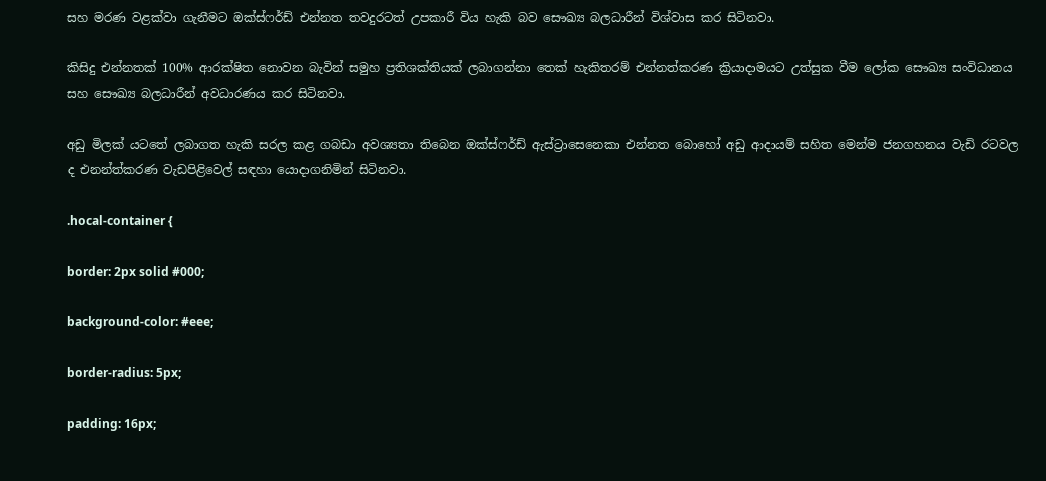සහ මරණ වළක්වා ගැනීමට ඔක්ස්ෆර්ඩ් එන්නත තවදුරටත් උපකාරී විය හැකි බව සෞඛ්‍ය බලධාරීන් විශ්වාස කර සිටිනවා.

කිසිදු එන්නතක් 100% ආරක්ෂිත නොවන බැවින් සමුහ ප්‍රතිශක්තියක් ලබාගන්නා තෙක් හැකිතරම් එන්නත්කරණ ක්‍රියාදාමයට උත්සුක වීම ලෝක සෞඛ්‍ය සංවිධානය සහ සෞඛ්‍ය බලධාරීන් අවධාරණය කර සිටිනවා.

අඩු මිලක් යටතේ ලබාගත හැකි සරල කළ ගබඩා අවශ්‍යතා තිබෙන ඔක්ස්ෆර්ඩ් ඇස්ට්‍රාසෙනෙකා එන්නත බොහෝ අඩු ආදායම් සහිත මෙන්ම ජනගහනය වැඩි රටවල ද එනන්ත්කරණ වැඩපිළිවෙල් සඳහා යොදාගනිමින් සිටිනවා.

.hocal-container {

border: 2px solid #000;

background-color: #eee;

border-radius: 5px;

padding: 16px;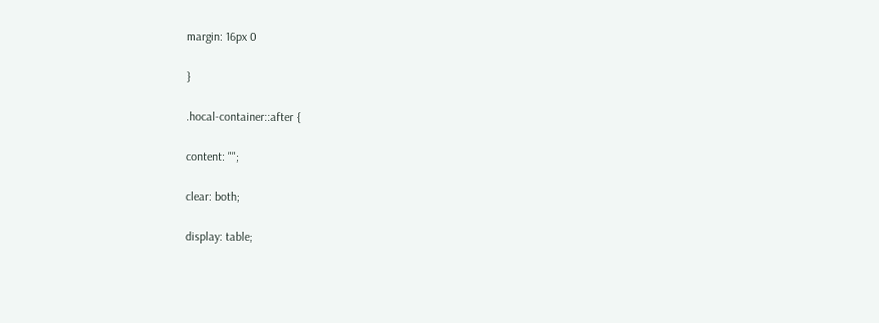margin: 16px 0

}

.hocal-container::after {

content: "";

clear: both;

display: table;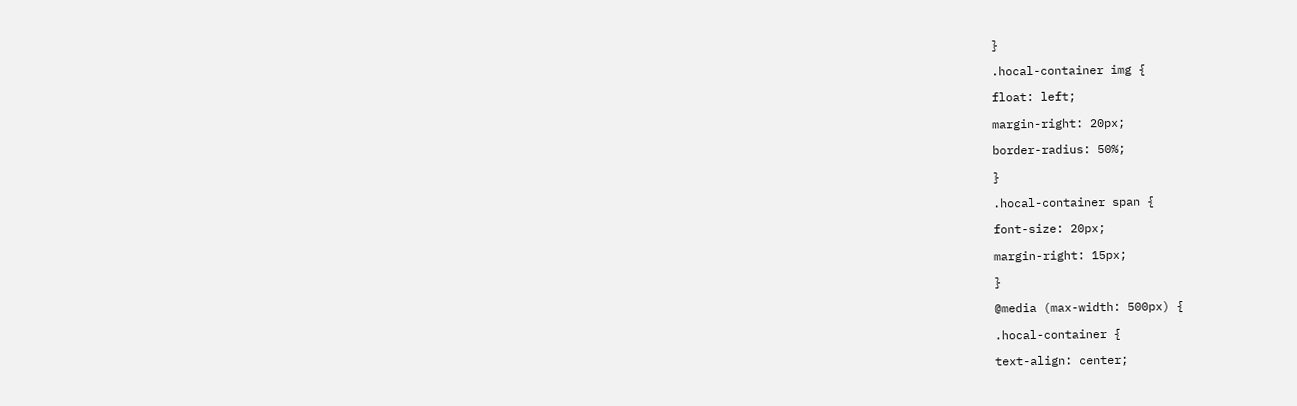}

.hocal-container img {

float: left;

margin-right: 20px;

border-radius: 50%;

}

.hocal-container span {

font-size: 20px;

margin-right: 15px;

}

@media (max-width: 500px) {

.hocal-container {

text-align: center;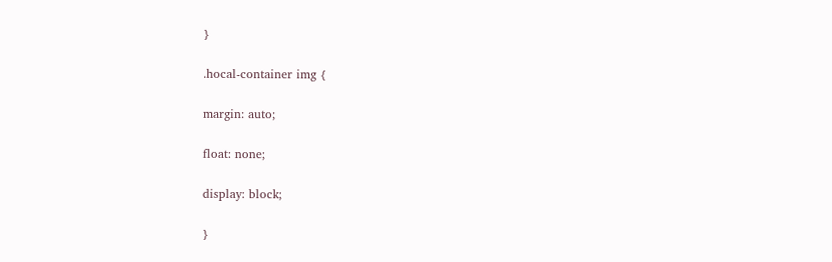}

.hocal-container img {

margin: auto;

float: none;

display: block;

}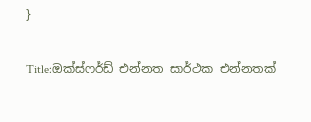}

Title:ඔක්ස්ෆර්ඩ් එන්නත සාර්ථක එන්නතක්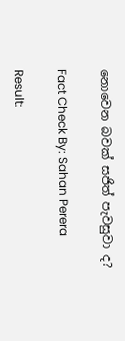නොවෙන බවක් සජිත් පැවසුවා ද?

Fact Check By: Sahan Perera

Result: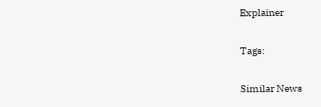Explainer

Tags:

Similar News